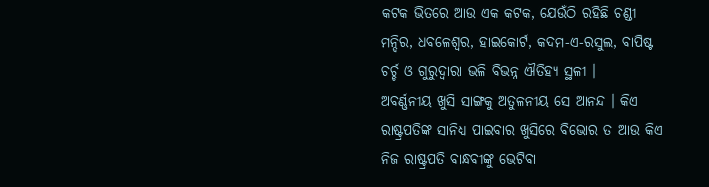କଟକ ଭିତରେ ଆଉ ଏକ କଟକ, ଯେଉଁଠି ରହିଛି ଚଣ୍ଡୀ ମନ୍ଦିର, ଧବଳେଶ୍ୱର, ହାଇକୋର୍ଟ, କଦମ-ଏ-ରସୁଲ, ବାପିଷ୍ଟ ଚର୍ଚ୍ଚ ଓ ଗୁରୁଦ୍ୱାରା ଭଳି ବିଭନ୍ନ ଐତିହ୍ୟ ସ୍ଥଳୀ ।
ଅବର୍ଣ୍ଣନୀୟ ଖୁସି ସାଙ୍ଗକୁ ଅତୁଳନୀୟ ସେ ଆନନ୍ଦ । କିଏ ରାଷ୍ଟ୍ରପତିଙ୍କ ସାନିଧ୍ୟ ପାଇବାର ଖୁସିରେ ବିଭୋର ତ ଆଉ କିଏ ନିଜ ରାଷ୍ଟ୍ରପତି ବାନ୍ଧବୀଙ୍କୁ ଭେଟିବା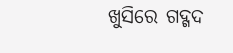ଖୁସିରେ ଗଦ୍ଗଦ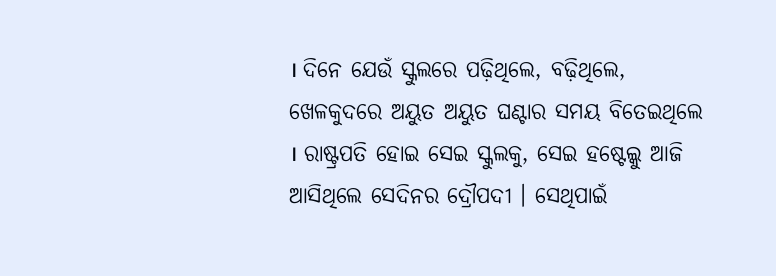। ଦିନେ ଯେଉଁ ସ୍କୁଲରେ ପଢ଼ିଥିଲେ, ବଢ଼ିଥିଲେ, ଖେଳକୁଦରେ ଅୟୁତ ଅୟୁତ ଘଣ୍ଟାର ସମୟ ବିତେଇଥିଲେ । ରାଷ୍ଟ୍ରପତି ହୋଇ ସେଇ ସ୍କୁଲକୁ, ସେଇ ହଷ୍ଟେଲ୍କୁ ଆଜି ଆସିଥିଲେ ସେଦିନର ଦ୍ରୌପଦୀ । ସେଥିପାଇଁ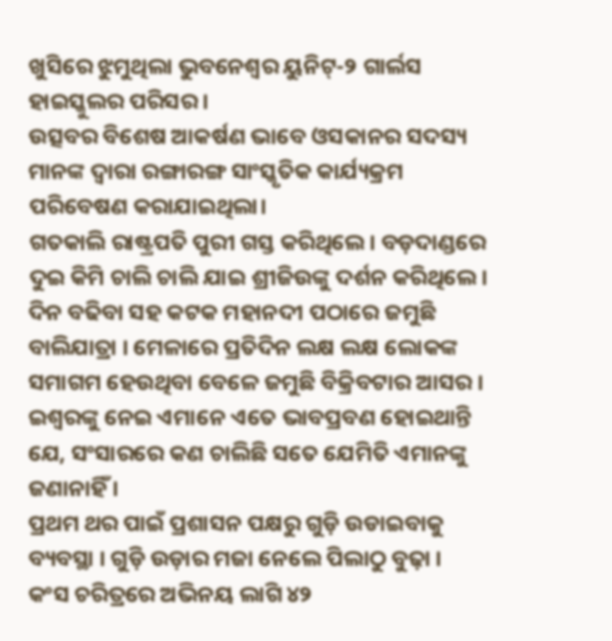ଖୁସିରେ ଝୁମୁଥିଲା ଭୁବନେଶ୍ୱର ୟୁନିଟ୍-୨ ଗାର୍ଲସ ହାଇସ୍କୁଲର ପରିସର ।
ଉତ୍ସବର ବିଶେଷ ଆକର୍ଷଣ ଭାବେ ଓସକାନର ସଦସ୍ୟ ମାନଙ୍କ ଦ୍ଵାରା ରଙ୍ଗାରଙ୍ଗ ସାଂସ୍କୃତିକ କାର୍ଯ୍ୟକ୍ରମ ପରିବେଷଣ କରାଯାଇଥିଲା।
ଗତକାଲି ରାଷ୍ଟ୍ରପତି ପୁରୀ ଗସ୍ତ କରିଥିଲେ। ବଡ଼ଦାଣ୍ଡରେ ଦୁଇ କିମି ଚାଲି ଚାଲି ଯାଇ ଶ୍ରୀଜିଉଙ୍କୁ ଦର୍ଶନ କରିଥିଲେ।
ଦିନ ବଢିବା ସହ କଟକ ମହାନଦୀ ପଠାରେ ଜମୁଛି ବାଲିଯାତ୍ରା । ମେଳାରେ ପ୍ରତିଦିନ ଲକ୍ଷ ଲକ୍ଷ ଲୋକଙ୍କ ସମାଗମ ହେଉଥିବା ବେଳେ ଜମୁଛି ବିକ୍ରିବଟାର ଆସର ।
ଇଶ୍ୱରଙ୍କୁ ନେଇ ଏମାନେ ଏତେ ଭାବପ୍ରବଣ ହୋଇଥାନ୍ତି ଯେ, ସଂସାରରେ କଣ ଚାଲିଛି ସତେ ଯେମିତି ଏମାନଙ୍କୁ ଜଣାନାହିଁ ।
ପ୍ରଥମ ଥର ପାଇଁ ପ୍ରଶାସନ ପକ୍ଷରୁ ଗୁଡ଼ି ଉଡାଇବାକୁ ବ୍ୟବସ୍ଥା । ଗୁଡ଼ି ଉଡ଼ାର ମଜା ନେଲେ ପିଲାଠୁ ବୁଢ଼ା ।
କଂସ ଚରିତ୍ରରେ ଅଭିନୟ ଲାଗି ୪୨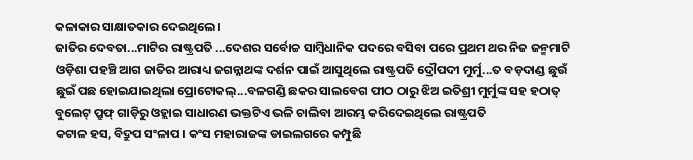କଳାକାର ସାକ୍ଷାତକାର ଦେଇଥିଲେ।
ଜାତିର ଦେବତା...ମାଟିର ରାଷ୍ଟ୍ରପତି ...ଦେଶର ସର୍ବୋଚ୍ଚ ସାମ୍ବିଧାନିକ ପଦରେ ବସିବା ପରେ ପ୍ରଥମ ଥର ନିଜ ଜନ୍ମମାଟି ଓଡ଼ିଶା ପହଞ୍ଚି ଆଗ ଜାତିର ଆରାଧ୍ୟ ଜଗନ୍ନାଥଙ୍କ ଦର୍ଶନ ପାଇଁ ଆସୁଥିଲେ ରାଷ୍ଟ୍ରପତି ଦ୍ରୌପଦୀ ମୁର୍ମୁ...ତ ବଡ଼ଦାଣ୍ଡ ଛୁଉଁ ଛୁଇଁ ପଛ ହୋଇଯାଇଥିଲା ପ୍ରୋଟୋକଲ୍...ବଳଗଣ୍ଡି ଛକର ସାଲବେଗ ପୀଠ ଠାରୁ ଝିଅ ଇତିଶ୍ରୀ ମୁର୍ମୁଙ୍କ ସହ ହଠାତ୍ ବୁଲେଟ୍ ପ୍ରୁଫ୍ ଗାଡ଼ିରୁ ଓହ୍ଲାଇ ସାଧାରଣ ଭକ୍ତଟିଏ ଭଳି ଚାଲିବା ଆରମ୍ଭ କରିଦେଇଥିଲେ ରାଷ୍ଟ୍ରପତି
କଟାଳ ହସ, ବିଦ୍ରୁପ ସଂଳାପ । କଂସ ମହାରାଜଙ୍କ ଡାଇଲଗରେ କମ୍ପୁଛି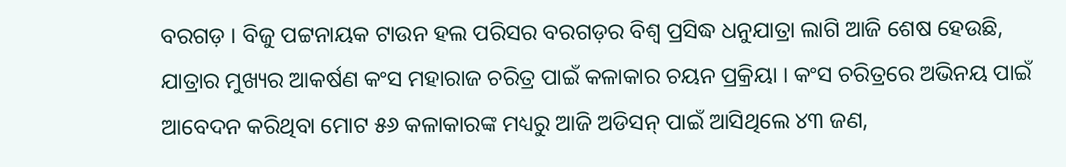ବରଗଡ଼ । ବିଜୁ ପଟ୍ଟନାୟକ ଟାଉନ ହଲ ପରିସର ବରଗଡ଼ର ବିଶ୍ୱ ପ୍ରସିଦ୍ଧ ଧନୁଯାତ୍ରା ଲାଗି ଆଜି ଶେଷ ହେଉଛି, ଯାତ୍ରାର ମୁଖ୍ୟର ଆକର୍ଷଣ କଂସ ମହାରାଜ ଚରିତ୍ର ପାଇଁ କଳାକାର ଚୟନ ପ୍ରକ୍ରିୟା । କଂସ ଚରିତ୍ରରେ ଅଭିନୟ ପାଇଁ ଆବେଦନ କରିଥିବା ମୋଟ ୫୬ କଳାକାରଙ୍କ ମଧ୍ୟରୁ ଆଜି ଅଡିସନ୍ ପାଇଁ ଆସିଥିଲେ ୪୩ ଜଣ,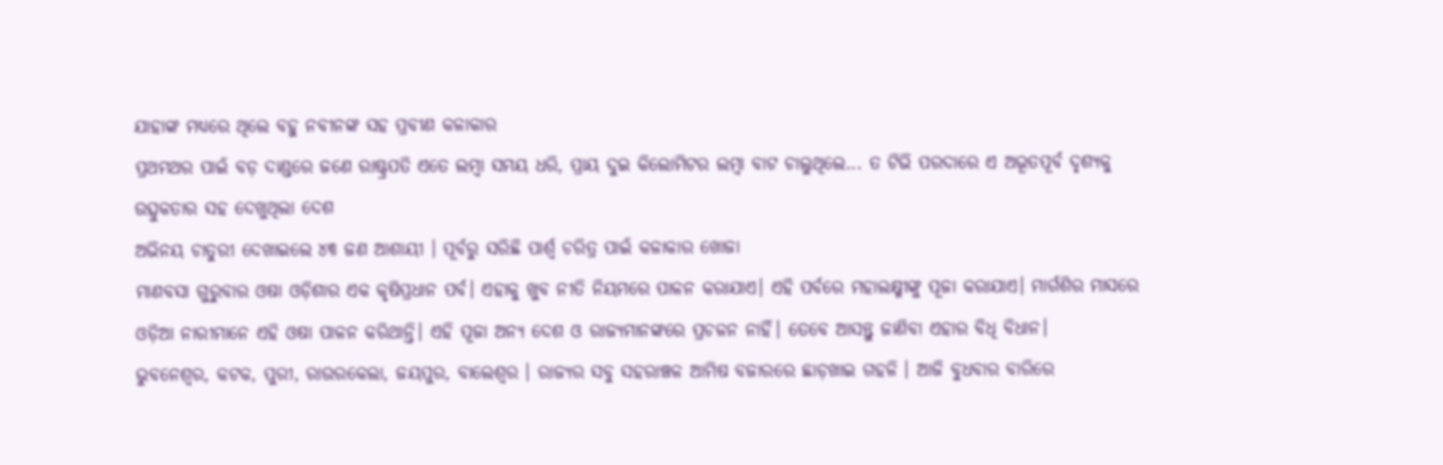ଯାହାଙ୍କ ମଧ୍ୟରେ ଥିଲେ ବହୁ ନବୀନଙ୍କ ସହ ପ୍ରବୀଣ କଳାକାର
ପ୍ରଥମଥର ପାଇଁ ବଡ଼ ଦାଣ୍ଡରେ ଜଣେ ରାଷ୍ଟ୍ରପତି ଏତେ ଲମ୍ବା ସମୟ ଧରି, ପ୍ରାୟ ଦୁଇ କିଲୋମିଟର ଲମ୍ବା ବାଟ ଚାଲୁଥିଲେ... ତ ଟିଭି ପରଦାରେ ଏ ଅଭୂତପୂର୍ବ ଦୃଶ୍ୟକୁ ଉତ୍ସୁକତାର ସହ ଦେଖୁଥିଲା ଦେଶ
ଅଭିନୟ ଚାତୁରୀ ଦେଖାଇଲେ ୪୩ ଜଣ ଆଶାୟୀ । ପୂର୍ବରୁ ସରିଛି ପାର୍ଶ୍ୱ ଚରିତ୍ର ପାଇଁ କଳାକାର ଖୋଜା
ମାଣବସା ଗୁରୁବାର ଓଷା ଓଡ଼ିଶାର ଏକ କୃଷିପ୍ରଧାନ ପର୍ବ। ଏହାକୁ ଖୁବ ନୀତି ନିୟମରେ ପାଳନ କରାଯାଏ। ଏହି ପର୍ବରେ ମହାଲକ୍ଷ୍ମୀଙ୍କୁ ପୂଜା କରାଯାଏ। ମାର୍ଗଶିର ମାସରେ ଓଡ଼ିଆ ନାରୀମାନେ ଏହି ଓଷା ପାଳନ କରିଥାନ୍ତି। ଏହି ପୂଜା ଅନ୍ୟ ଦେଶ ଓ ରାଜ୍ୟମାନଙ୍କରେ ପ୍ରଚଳନ ନାହିଁ। ତେବେ ଆସନ୍ତୁ ଜାଣିବା ଏହାର ବିଧି ବିଧାନ।
ଭୁବନେଶ୍ୱର, କଟକ, ପୁରୀ, ରାଉରକେଲା, ଜୟପୁର, ବାଲେଶ୍ୱର । ରାଜ୍ୟର ସବୁ ସହରାଞ୍ଚଳ ଆମିଷ ବଜାରରେ ଛାଡ଼ଖାଇ ଗହଳି । ଆଜି ବୁଧବାର ବାରିରେ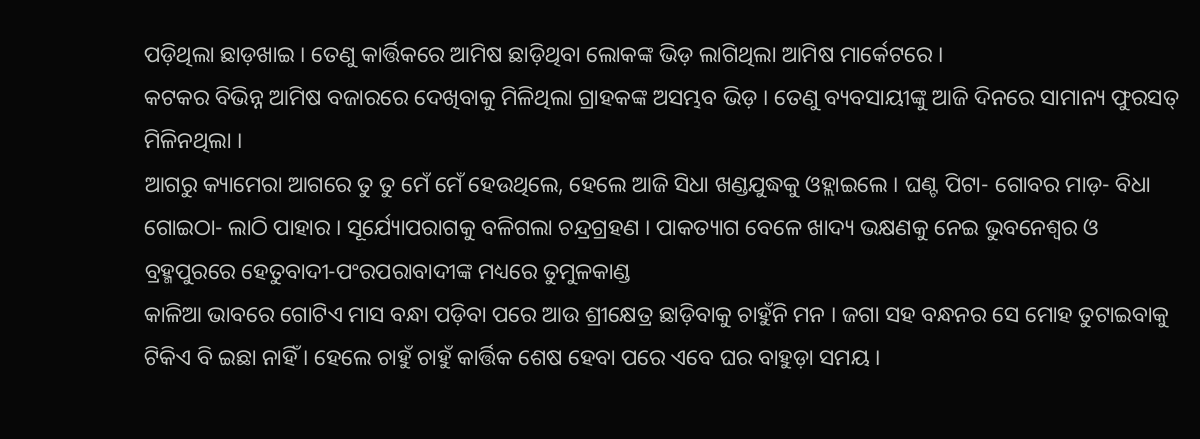ପଡ଼ିଥିଲା ଛାଡ଼ଖାଇ । ତେଣୁ କାର୍ତ୍ତିକରେ ଆମିଷ ଛାଡ଼ିଥିବା ଲୋକଙ୍କ ଭିଡ଼ ଲାଗିଥିଲା ଆମିଷ ମାର୍କେଟରେ ।
କଟକର ବିଭିନ୍ନ ଆମିଷ ବଜାରରେ ଦେଖିବାକୁ ମିଳିଥିଲା ଗ୍ରାହକଙ୍କ ଅସମ୍ଭବ ଭିଡ଼ । ତେଣୁ ବ୍ୟବସାୟୀଙ୍କୁ ଆଜି ଦିନରେ ସାମାନ୍ୟ ଫୁରସତ୍ ମିଳିନଥିଲା ।
ଆଗରୁ କ୍ୟାମେରା ଆଗରେ ତୁ ତୁ ମେଁ ମେଁ ହେଉଥିଲେ, ହେଲେ ଆଜି ସିଧା ଖଣ୍ଡଯୁଦ୍ଧକୁ ଓହ୍ଲାଇଲେ । ଘଣ୍ଟ ପିଟା- ଗୋବର ମାଡ଼- ବିଧା ଗୋଇଠା- ଲାଠି ପାହାର । ସୂର୍ଯ୍ୟୋପରାଗକୁ ବଳିଗଲା ଚନ୍ଦ୍ରଗ୍ରହଣ । ପାକତ୍ୟାଗ ବେଳେ ଖାଦ୍ୟ ଭକ୍ଷଣକୁ ନେଇ ଭୁବନେଶ୍ୱର ଓ ବ୍ରହ୍ମପୁରରେ ହେତୁବାଦୀ-ପଂରପରାବାଦୀଙ୍କ ମଧ୍ୟରେ ତୁମୁଳକାଣ୍ଡ
କାଳିଆ ଭାବରେ ଗୋଟିଏ ମାସ ବନ୍ଧା ପଡ଼ିବା ପରେ ଆଉ ଶ୍ରୀକ୍ଷେତ୍ର ଛାଡ଼ିବାକୁ ଚାହୁଁନି ମନ । ଜଗା ସହ ବନ୍ଧନର ସେ ମୋହ ତୁଟାଇବାକୁ ଟିକିଏ ବି ଇଛା ନାହିଁ । ହେଲେ ଚାହୁଁ ଚାହୁଁ କାର୍ତ୍ତିକ ଶେଷ ହେବା ପରେ ଏବେ ଘର ବାହୁଡ଼ା ସମୟ ।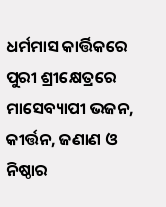ଧର୍ମମାସ କାର୍ତ୍ତିକରେ ପୁରୀ ଶ୍ରୀକ୍ଷେତ୍ରରେ ମାସେବ୍ୟାପୀ ଭଜନ, କୀର୍ତ୍ତନ, ଜଣାଣ ଓ ନିଷ୍ଠାର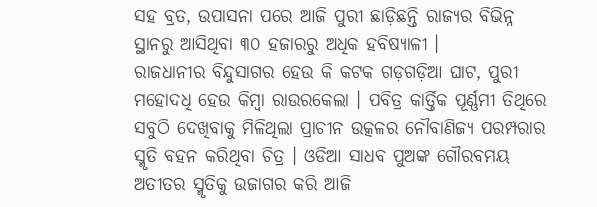ସହ ବ୍ରତ, ଉପାସନା ପରେ ଆଜି ପୁରୀ ଛାଡ଼ିଛନ୍ତି ରାଜ୍ୟର ବିଭିନ୍ନ ସ୍ଥାନରୁ ଆସିଥିବା ୩୦ ହଜାରରୁ ଅଧିକ ହବିଷ୍ୟାଳୀ ।
ରାଜଧାନୀର ବିନ୍ଦୁସାଗର ହେଉ କି କଟକ ଗଡ଼ଗଡ଼ିଆ ଘାଟ, ପୁରୀ ମହୋଦଧି ହେଉ କିମ୍ବା ରାଉରକେଲା । ପବିତ୍ର କାର୍ତ୍ତିକ ପୂର୍ଣ୍ଣମୀ ତିଥିରେ ସବୁଠି ଦେଖିବାକୁ ମିଳିଥିଲା ପ୍ରାଚୀନ ଉତ୍କଳର ନୌବାଣିଜ୍ୟ ପରମ୍ପରାର ସ୍ମୃତି ବହନ କରିଥିବା ଚିତ୍ର । ଓଡିଆ ସାଧବ ପୁଅଙ୍କ ଗୌରବମୟ ଅତୀତର ସ୍ମୃତିକୁ ଉଜାଗର କରି ଆଜି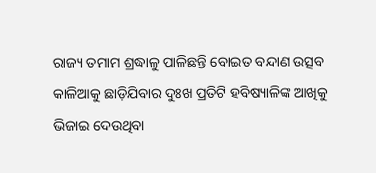ରାଜ୍ୟ ତମାମ ଶ୍ରଦ୍ଧାଳୁ ପାଳିଛନ୍ତି ବୋଇତ ବନ୍ଦାଣ ଉତ୍ସବ
କାଳିଆକୁ ଛାଡ଼ିଯିବାର ଦୁଃଖ ପ୍ରତିଟି ହବିଷ୍ୟାଳିଙ୍କ ଆଖିକୁ ଭିଜାଇ ଦେଉଥିବା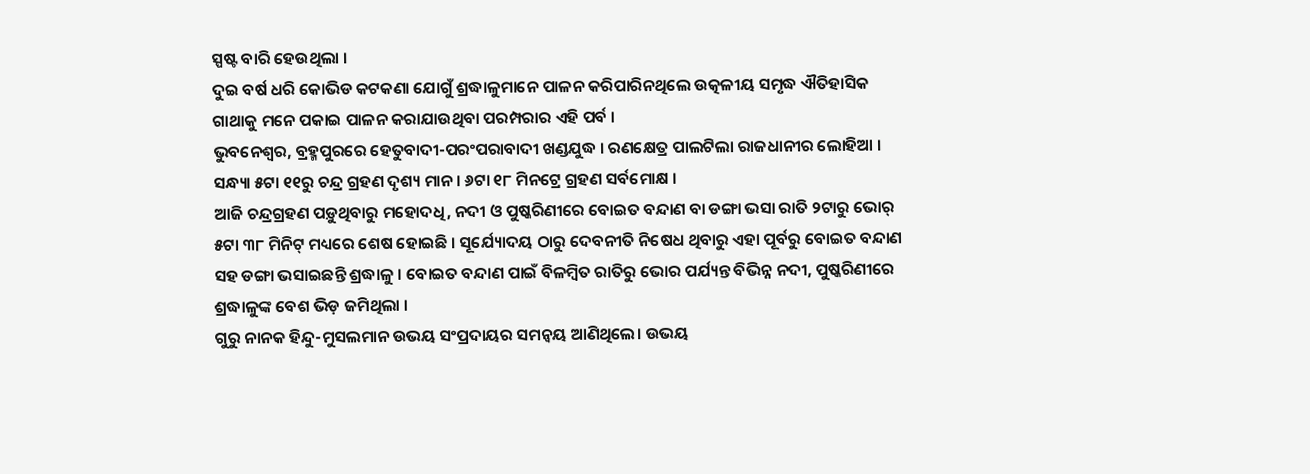ସ୍ପଷ୍ଟ ବାରି ହେଉଥିଲା ।
ଦୁଇ ବର୍ଷ ଧରି କୋଭିଡ କଟକଣା ଯୋଗୁଁ ଶ୍ରଦ୍ଧାଳୁମାନେ ପାଳନ କରିପାରିନଥିଲେ ଉତ୍କଳୀୟ ସମୃଦ୍ଧ ଐତିହାସିକ ଗାଥାକୁ ମନେ ପକାଇ ପାଳନ କରାଯାଉଥିବା ପରମ୍ପରାର ଏହି ପର୍ବ ।
ଭୁବନେଶ୍ୱର, ବ୍ରହ୍ମପୁରରେ ହେତୁବାଦୀ-ପରଂପରାବାଦୀ ଖଣ୍ଡଯୁଦ୍ଧ । ରଣକ୍ଷେତ୍ର ପାଲଟିଲା ରାଜଧାନୀର ଲୋହିଆ ।
ସନ୍ଧ୍ୟା ୫ଟା ୧୧ରୁ ଚନ୍ଦ୍ର ଗ୍ରହଣ ଦୃଶ୍ୟ ମାନ । ୬ଟା ୧୮ ମିନଟ୍ରେ ଗ୍ରହଣ ସର୍ବମୋକ୍ଷ ।
ଆଜି ଚନ୍ଦ୍ରଗ୍ରହଣ ପଡ଼ୁଥିବାରୁ ମହୋଦଧି, ନଦୀ ଓ ପୁଷ୍କରିଣୀରେ ବୋଇତ ବନ୍ଦାଣ ବା ଡଙ୍ଗା ଭସା ରାତି ୨ଟାରୁ ଭୋର୍ ୫ଟା ୩୮ ମିନିଟ୍ ମଧ୍ୟରେ ଶେଷ ହୋଇଛି । ସୂର୍ଯ୍ୟୋଦୟ ଠାରୁ ଦେବନୀତି ନିଷେଧ ଥିବାରୁ ଏହା ପୂର୍ବରୁ ବୋଇତ ବନ୍ଦାଣ ସହ ଡଙ୍ଗା ଭସାଇଛନ୍ତି ଶ୍ରଦ୍ଧାଳୁ । ବୋଇତ ବନ୍ଦାଣ ପାଇଁ ବିଳମ୍ବିତ ରାତିରୁ ଭୋର ପର୍ଯ୍ୟନ୍ତ ବିଭିନ୍ନ ନଦୀ, ପୁଷ୍କରିଣୀରେ ଶ୍ରଦ୍ଧାଳୁଙ୍କ ବେଶ ଭିଡ଼ ଜମିଥିଲା ।
ଗୁରୁ ନାନକ ହିନ୍ଦୁ-ମୁସଲମାନ ଉଭୟ ସଂପ୍ରଦାୟର ସମନ୍ୱୟ ଆଣିଥିଲେ। ଉଭୟ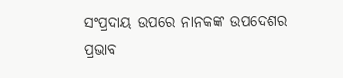ସଂପ୍ରଦାୟ ଉପରେ ନାନକଙ୍କ ଉପଦେଶର ପ୍ରଭାବ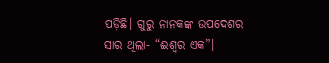ପଡ଼ିଛି। ଗୁରୁ ନାନକଙ୍କ ଉପଦେଶର ସାର ଥିଲା- “ଈଶ୍ୱର ଏକ”।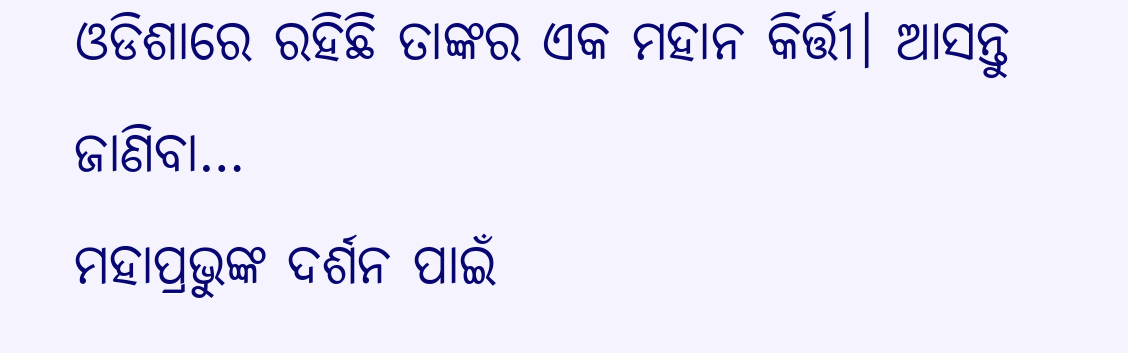ଓଡିଶାରେ ରହିଛି ତାଙ୍କର ଏକ ମହାନ କିର୍ତ୍ତୀ। ଆସନ୍ତୁ ଜାଣିବା…
ମହାପ୍ରଭୁଙ୍କ ଦର୍ଶନ ପାଇଁ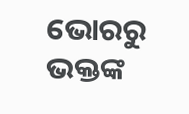ଭୋରରୁ ଭକ୍ତଙ୍କ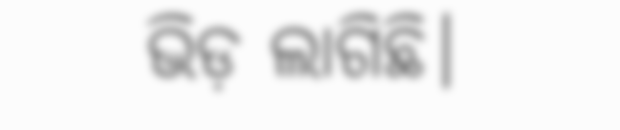ଭିଡ଼ ଲାଗିଛି।